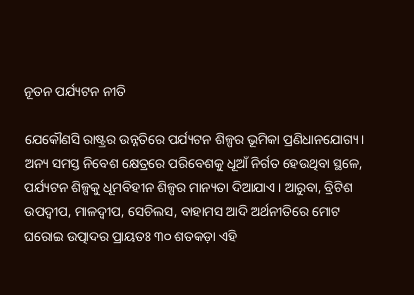ନୂତନ ପର୍ଯ୍ୟଟନ ନୀତି

ଯେକୌଣସି ରାଷ୍ଟ୍ରର ଉନ୍ନତିରେ ପର୍ଯ୍ୟଟନ ଶିଳ୍ପର ଭୂମିକା ପ୍ରଣିଧାନଯୋଗ୍ୟ। ଅନ୍ୟ ସମସ୍ତ ନିବେଶ କ୍ଷେତ୍ରରେ ପରିବେଶକୁ ଧୂଆଁ ନିର୍ଗତ ହେଉଥିବା ସ୍ଥଳେ, ପର୍ଯ୍ୟଟନ ଶିଳ୍ପକୁ ଧୂମବିହୀନ ଶିଳ୍ପର ମାନ୍ୟତା ଦିଆଯାଏ। ଆରୁବା, ବ୍ରିଟିଶ ଉପଦ୍ୱୀପ, ମାଳଦ୍ୱୀପ, ସେଚିଲସ, ବାହାମସ ଆଦି ଅର୍ଥନୀତିରେ ମୋଟ ଘରୋଇ ଉତ୍ପାଦର ପ୍ରାୟତଃ ୩୦ ଶତକଡ଼ା ଏହି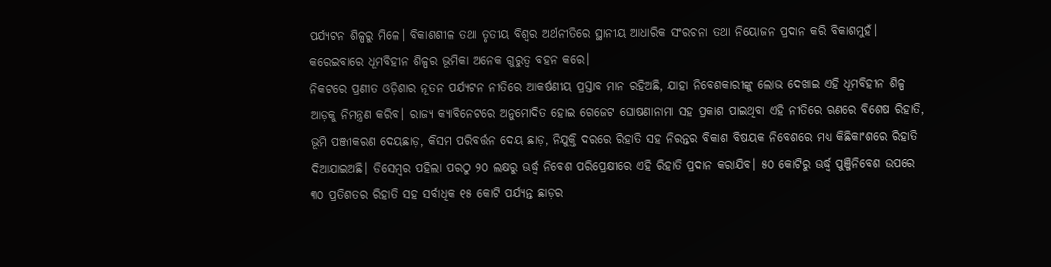ପର୍ଯ୍ୟଟନ ଶିଳ୍ପରୁ ମିଳେ। ବିକାଶଶୀଳ ତଥା ତୃତୀୟ ବିଶ୍ୱର ଅର୍ଥନୀତିରେ ସ୍ଥାନୀୟ ଆଧାରିକ ସଂରଚନା ତଥା ନିୟୋଜନ ପ୍ରଦାନ କରି ବିକାଶମୁହଁ। କରେଇବାରେ ଧୂମବିହୀନ ଶିଳ୍ପର ଭୂମିକା ଅନେକ ଗୁରୁତ୍ୱ ବହନ କରେ।
ନିକଟରେ ପ୍ରଣୀତ ଓଡ଼ିଶାର ନୂତନ ପର୍ଯ୍ୟଟନ ନୀତିରେ ଆକର୍ଷଣୀୟ ପ୍ରସ୍ତାବ ମାନ ରହିଅଛି, ଯାହା ନିବେଶକାରୀଙ୍କୁ ଲୋଭ ଦେଖାଇ ଏହି ଧୂମବିହୀନ ଶିଳ୍ପ ଆଡ଼କୁ ନିମନ୍ତ୍ରଣ କରିବ। ରାଜ୍ୟ କ୍ୟାବିନେଟରେ ଅନୁମୋଦିତ ହୋଇ ଗେଜେଟ ଘୋଷଣାନାମା ସହ ପ୍ରକାଶ ପାଇଥିବା ଏହି ନୀତିରେ ଋଣରେ ବିଶେଷ ରିହାତି, ଭୂମି ପଞ୍ଜୀକରଣ ଦେୟଛାଡ଼, କିସମ ପରିବର୍ତ୍ତନ ଦେୟ ଛାଡ଼, ନିଯୁକ୍ତି ଦରରେ ରିହାତି ସହ ନିରନ୍ତର ବିକାଶ ବିଷୟକ ନିବେଶରେ ମଧ୍ୟ କିଛିକାଂଶରେ ରିହାତି ଦିଆଯାଇଅଛି। ଡିସେମ୍ବର ପହିଲା ପରଠୁ ୨୦ ଲକ୍ଷରୁ ଊର୍ଦ୍ଧ୍ୱ ନିବେଶ ପରିପ୍ରେକ୍ଷୀରେ ଏହି ରିହାତି ପ୍ରଦାନ କରାଯିବ। ୫୦ କୋଟିରୁ ଊର୍ଦ୍ଧ୍ୱ ପୁଞ୍ଜିନିବେଶ ଉପରେ ୩୦ ପ୍ରତିଶତର ରିହାତି ସହ ସର୍ବାଧିକ ୧୫ କୋଟି ପର୍ଯ୍ୟନ୍ତ ଛାଡ଼ର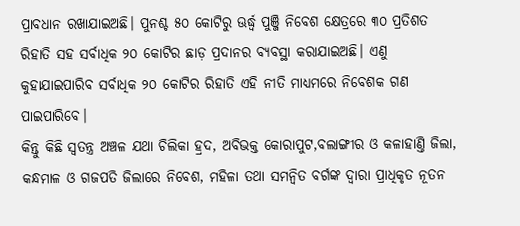ପ୍ରାବଧାନ ରଖାଯାଇଅଛି। ପୁନଶ୍ଚ ୫୦ କୋଟିରୁ ଊର୍ଦ୍ଧ୍ୱ ପୁଞ୍ଜି ନିବେଶ କ୍ଷେତ୍ରରେ ୩୦ ପ୍ରତିଶତ ରିହାତି ସହ ସର୍ବାଧିକ ୨୦ କୋଟିର ଛାଡ଼ ପ୍ରଦାନର ବ୍ୟବସ୍ଥା କରାଯାଇଅଛି। ଏଣୁ କୁହାଯାଇପାରିବ ସର୍ବାଧିକ ୨୦ କୋଟିର ରିହାତି ଏହି ନୀତି ମାଧ୍ୟମରେ ନିବେଶକ ଗଣ ପାଇପାରିବେ।
କିନ୍ତୁ କିଛି ସ୍ବତନ୍ତ୍ର ଅଞ୍ଚଳ ଯଥା ଚିଲିକା ହ୍ରଦ, ଅବିଭକ୍ତ କୋରାପୁଟ,ବଲାଙ୍ଗୀର ଓ କଳାହାଣ୍ତି ଜିଲା, କନ୍ଧମାଳ ଓ ଗଜପତି ଜିଲାରେ ନିବେଶ, ମହିଳା ତଥା ସମନ୍ବିତ ବର୍ଗଙ୍କ ଦ୍ୱାରା ପ୍ରାଧିକୃତ ନୂତନ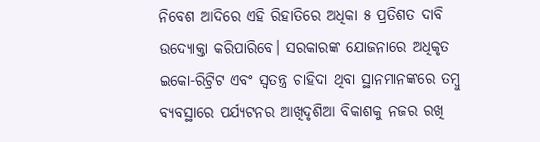ନିବେଶ ଆଦିରେ ଏହି ରିହାତିରେ ଅଧିକା ୫ ପ୍ରତିଶତ ଦାବି ଉଦ୍ୟୋକ୍ତା କରିପାରିବେ। ସରକାରଙ୍କ ଯୋଜନାରେ ଅଧିକୃତ ଇକୋ-ରିଟ୍ରିଟ ଏବଂ ସ୍ବତନ୍ତ୍ର ଚାହିଦା ଥିବା ସ୍ଥାନମାନଙ୍କରେ ତମ୍ବୁ ବ୍ୟବସ୍ଥାରେ ପର୍ଯ୍ୟଟନର ଆଖିଦୃଶିଆ ବିକାଶକୁ ନଜର ରଖି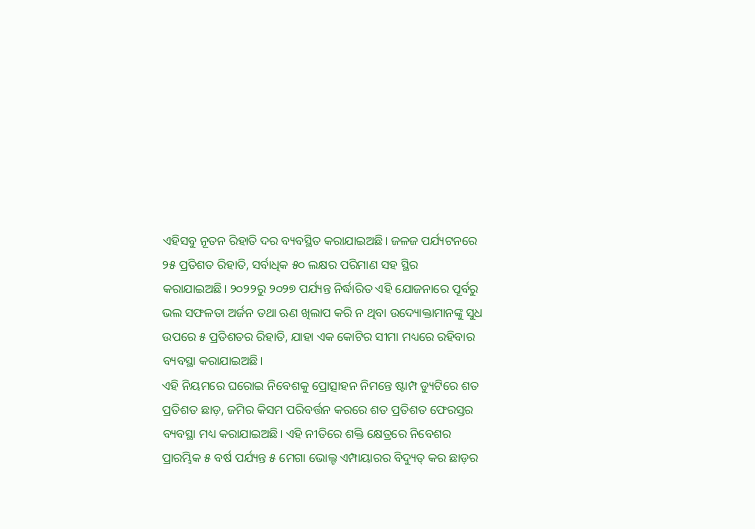ଏହିସବୁ ନୂତନ ରିହାତି ଦର ବ୍ୟବସ୍ଥିତ କରାଯାଇଅଛି। ଜଳଜ ପର୍ଯ୍ୟଟନରେ ୨୫ ପ୍ରତିଶତ ରିହାତି, ସର୍ବାଧିକ ୫୦ ଲକ୍ଷର ପରିମାଣ ସହ ସ୍ଥିର କରାଯାଇଅଛି। ୨୦୨୨ରୁ ୨୦୨୭ ପର୍ଯ୍ୟନ୍ତ ନିର୍ଦ୍ଧାରିତ ଏହି ଯୋଜନାରେ ପୂର୍ବରୁ ଭଲ ସଫଳତା ଅର୍ଜନ ତଥା ଋଣ ଖିଲାପ କରି ନ ଥିବା ଉଦ୍ୟୋକ୍ତାମାନଙ୍କୁ ସୁଧ ଉପରେ ୫ ପ୍ରତିଶତର ରିହାତି, ଯାହା ଏକ କୋଟିର ସୀମା ମଧ୍ୟରେ ରହିବାର ବ୍ୟବସ୍ଥା କରାଯାଇଅଛି।
ଏହି ନିୟମରେ ଘରୋଇ ନିବେଶକୁ ପ୍ରୋତ୍ସାହନ ନିମନ୍ତେ ଷ୍ଟାମ୍ପ ଡ୍ୟୁଟିରେ ଶତ ପ୍ରତିଶତ ଛାଡ଼, ଜମିର କିସମ ପରିବର୍ତ୍ତନ କରରେ ଶତ ପ୍ରତିଶତ ଫେରସ୍ତର ବ୍ୟବସ୍ଥା ମଧ୍ୟ କରାଯାଇଅଛି। ଏହି ନୀତିରେ ଶକ୍ତି କ୍ଷେତ୍ରରେ ନିବେଶର ପ୍ରାରମ୍ଭିକ ୫ ବର୍ଷ ପର୍ଯ୍ୟନ୍ତ ୫ ମେଗା ଭୋଲ୍ଟ ଏମ୍ପାୟାରର ବିଦ୍ୟୁତ୍‌ କର ଛାଡ଼ର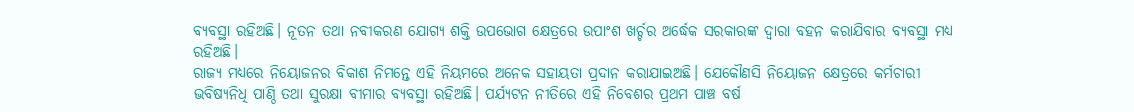ବ୍ୟବସ୍ଥା ରହିଅଛି। ନୂତନ ତଥା ନବୀକରଣ ଯୋଗ୍ୟ ଶକ୍ତି ଉପଭୋଗ କ୍ଷେତ୍ରରେ ଉପାଂଶ ଖର୍ଚ୍ଚର ଅର୍ଦ୍ଧେକ ସରକାରଙ୍କ ଦ୍ୱାରା ବହନ କରାଯିବାର ବ୍ୟବସ୍ଥା ମଧ୍ୟ ରହିଅଛି।
ରାଜ୍ୟ ମଧ୍ୟରେ ନିୟୋଜନର ବିକାଶ ନିମନ୍ତେ ଏହି ନିୟମରେ ଅନେକ ସହାୟତା ପ୍ରଦାନ କରାଯାଇଅଛି। ଯେକୌଣସି ନିୟୋଜନ କ୍ଷେତ୍ରରେ କର୍ମଚାରୀ ଭବିଷ୍ୟନିଧି ପାଣ୍ଠି ତଥା ସୁରକ୍ଷା ବୀମାର ବ୍ୟବସ୍ଥା ରହିଅଛି। ପର୍ଯ୍ୟଟନ ନୀତିରେ ଏହି ନିବେଶର ପ୍ରଥମ ପାଞ୍ଚ ବର୍ଷ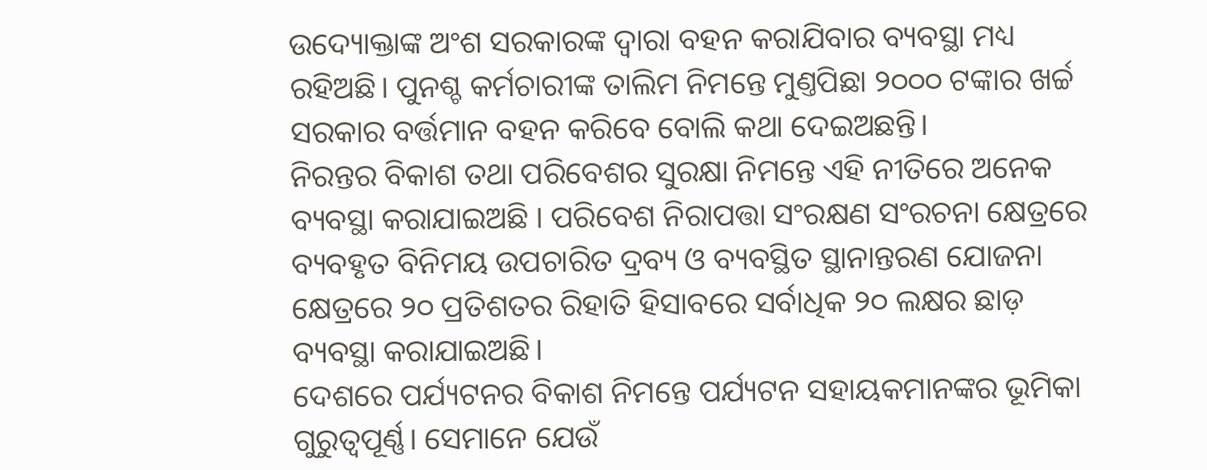ଉଦ୍ୟୋକ୍ତାଙ୍କ ଅଂଶ ସରକାରଙ୍କ ଦ୍ୱାରା ବହନ କରାଯିବାର ବ୍ୟବସ୍ଥା ମଧ୍ୟ ରହିଅଛି। ପୁନଶ୍ଚ କର୍ମଚାରୀଙ୍କ ତାଲିମ ନିମନ୍ତେ ମୁଣ୍ତପିଛା ୨୦୦୦ ଟଙ୍କାର ଖର୍ଚ୍ଚ ସରକାର ବର୍ତ୍ତମାନ ବହନ କରିବେ ବୋଲି କଥା ଦେଇଅଛନ୍ତି।
ନିରନ୍ତର ବିକାଶ ତଥା ପରିବେଶର ସୁରକ୍ଷା ନିମନ୍ତେ ଏହି ନୀତିରେ ଅନେକ ବ୍ୟବସ୍ଥା କରାଯାଇଅଛି । ପରିବେଶ ନିରାପତ୍ତା ସଂରକ୍ଷଣ ସଂରଚନା କ୍ଷେତ୍ରରେ ବ୍ୟବହୃତ ବିନିମୟ ଉପଚାରିତ ଦ୍ରବ୍ୟ ଓ ବ୍ୟବସ୍ଥିତ ସ୍ଥାନାନ୍ତରଣ ଯୋଜନା କ୍ଷେତ୍ରରେ ୨୦ ପ୍ରତିଶତର ରିହାତି ହିସାବରେ ସର୍ବାଧିକ ୨୦ ଲକ୍ଷର ଛାଡ଼ ବ୍ୟବସ୍ଥା କରାଯାଇଅଛି।
ଦେଶରେ ପର୍ଯ୍ୟଟନର ବିକାଶ ନିମନ୍ତେ ପର୍ଯ୍ୟଟନ ସହାୟକମାନଙ୍କର ଭୂମିକା ଗୁରୁତ୍ୱପୂର୍ଣ୍ଣ। ସେମାନେ ଯେଉଁ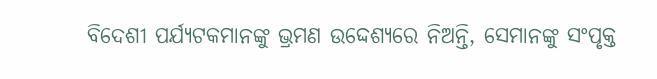ବିଦେଶୀ ପର୍ଯ୍ୟଟକମାନଙ୍କୁ ଭ୍ରମଣ ଉଦ୍ଦେଶ୍ୟରେ ନିଅନ୍ତି, ସେମାନଙ୍କୁ ସଂପୃକ୍ତ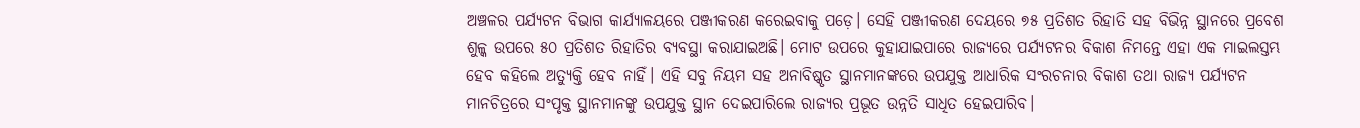ଅଞ୍ଚଳର ପର୍ଯ୍ୟଟନ ବିଭାଗ କାର୍ଯ୍ୟାଳୟରେ ପଞ୍ଜୀକରଣ କରେଇବାକୁ ପଡ଼େ। ସେହି ପଞ୍ଜୀକରଣ ଦେୟରେ ୭୫ ପ୍ରତିଶତ ରିହାତି ସହ ବିଭିନ୍ନ ସ୍ଥାନରେ ପ୍ରବେଶ ଶୁଳ୍କ ଉପରେ ୫୦ ପ୍ରତିଶତ ରିହାତିର ବ୍ୟବସ୍ଥା କରାଯାଇଅଛି। ମୋଟ ଉପରେ କୁହାଯାଇପାରେ ରାଜ୍ୟରେ ପର୍ଯ୍ୟଟନର ବିକାଶ ନିମନ୍ତେ ଏହା ଏକ ମାଇଲସ୍ତମ୍ଭ ହେବ କହିଲେ ଅତ୍ୟୁକ୍ତି ହେବ ନାହିଁ। ଏହି ସବୁ ନିୟମ ସହ ଅନାବିଷ୍କୃତ ସ୍ଥାନମାନଙ୍କରେ ଉପଯୁକ୍ତ ଆଧାରିକ ସଂରଚନାର ବିକାଶ ତଥା ରାଜ୍ୟ ପର୍ଯ୍ୟଟନ ମାନଚିତ୍ରରେ ସଂପୃକ୍ତ ସ୍ଥାନମାନଙ୍କୁ ଉପଯୁକ୍ତ ସ୍ଥାନ ଦେଇପାରିଲେ ରାଜ୍ୟର ପ୍ରଭୂତ ଉନ୍ନତି ସାଧିତ ହେଇପାରିବ।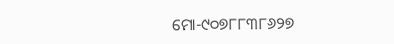ମୋ-୯୦୭୮୮୩୮୬୨୭